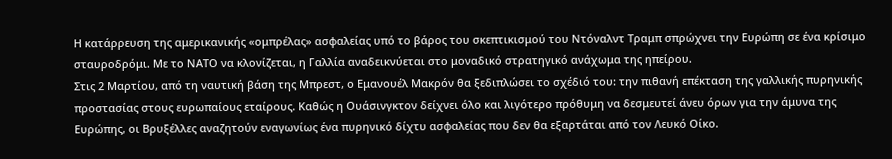Η κατάρρευση της αμερικανικής «ομπρέλας» ασφαλείας υπό το βάρος του σκεπτικισμού του Ντόναλντ Τραμπ σπρώχνει την Ευρώπη σε ένα κρίσιμο σταυροδρόμι. Με το ΝΑΤΟ να κλονίζεται, η Γαλλία αναδεικνύεται στο μοναδικό στρατηγικό ανάχωμα της ηπείρου.
Στις 2 Μαρτίου, από τη ναυτική βάση της Μπρεστ, ο Εμανουέλ Μακρόν θα ξεδιπλώσει το σχέδιό του: την πιθανή επέκταση της γαλλικής πυρηνικής προστασίας στους ευρωπαίους εταίρους. Καθώς η Ουάσινγκτον δείχνει όλο και λιγότερο πρόθυμη να δεσμευτεί άνευ όρων για την άμυνα της Ευρώπης, οι Βρυξέλλες αναζητούν εναγωνίως ένα πυρηνικό δίχτυ ασφαλείας που δεν θα εξαρτάται από τον Λευκό Οίκο.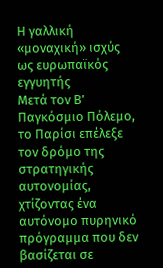Η γαλλική «μοναχική» ισχύς ως ευρωπαϊκός εγγυητής
Μετά τον Β’ Παγκόσμιο Πόλεμο, το Παρίσι επέλεξε τον δρόμο της στρατηγικής αυτονομίας, χτίζοντας ένα αυτόνομο πυρηνικό πρόγραμμα που δεν βασίζεται σε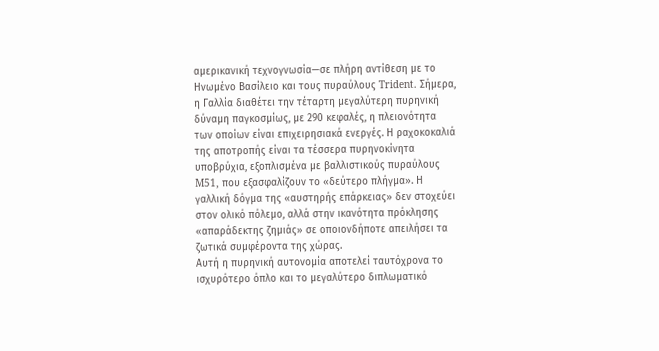αμερικανική τεχνογνωσία—σε πλήρη αντίθεση με το Ηνωμένο Βασίλειο και τους πυραύλους Trident. Σήμερα, η Γαλλία διαθέτει την τέταρτη μεγαλύτερη πυρηνική δύναμη παγκοσμίως, με 290 κεφαλές, η πλειονότητα των οποίων είναι επιχειρησιακά ενεργές. Η ραχοκοκαλιά της αποτροπής είναι τα τέσσερα πυρηνοκίνητα υποβρύχια, εξοπλισμένα με βαλλιστικούς πυραύλους M51, που εξασφαλίζουν το «δεύτερο πλήγμα». Η γαλλική δόγμα της «αυστηρής επάρκειας» δεν στοχεύει στον ολικό πόλεμο, αλλά στην ικανότητα πρόκλησης «απαράδεκτης ζημιάς» σε οποιονδήποτε απειλήσει τα ζωτικά συμφέροντα της χώρας.
Αυτή η πυρηνική αυτονομία αποτελεί ταυτόχρονα το ισχυρότερο όπλο και το μεγαλύτερο διπλωματικό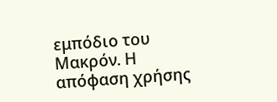εμπόδιο του Μακρόν. Η απόφαση χρήσης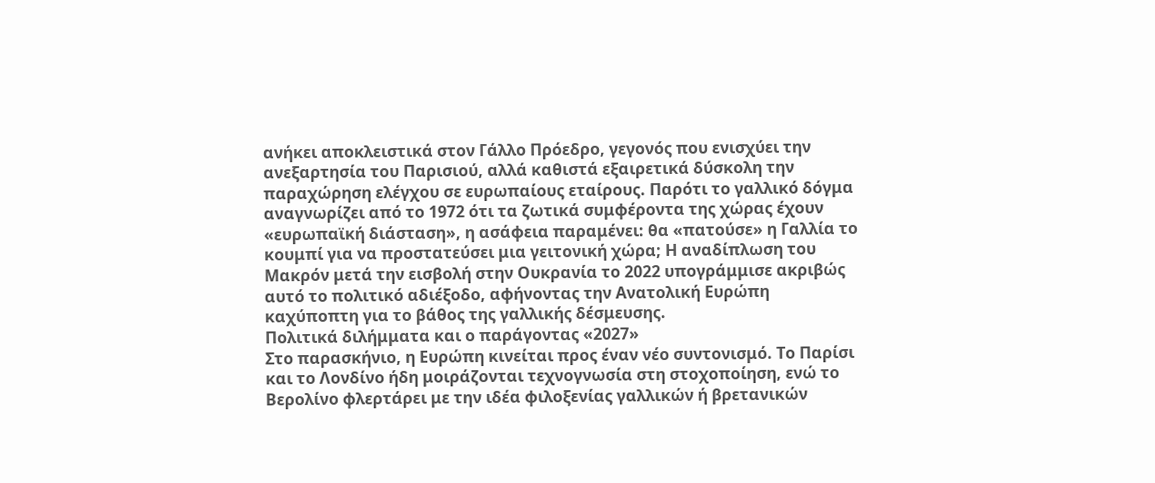ανήκει αποκλειστικά στον Γάλλο Πρόεδρο, γεγονός που ενισχύει την ανεξαρτησία του Παρισιού, αλλά καθιστά εξαιρετικά δύσκολη την παραχώρηση ελέγχου σε ευρωπαίους εταίρους. Παρότι το γαλλικό δόγμα αναγνωρίζει από το 1972 ότι τα ζωτικά συμφέροντα της χώρας έχουν «ευρωπαϊκή διάσταση», η ασάφεια παραμένει: θα «πατούσε» η Γαλλία το κουμπί για να προστατεύσει μια γειτονική χώρα; Η αναδίπλωση του Μακρόν μετά την εισβολή στην Ουκρανία το 2022 υπογράμμισε ακριβώς αυτό το πολιτικό αδιέξοδο, αφήνοντας την Ανατολική Ευρώπη καχύποπτη για το βάθος της γαλλικής δέσμευσης.
Πολιτικά διλήμματα και ο παράγοντας «2027»
Στο παρασκήνιο, η Ευρώπη κινείται προς έναν νέο συντονισμό. Το Παρίσι και το Λονδίνο ήδη μοιράζονται τεχνογνωσία στη στοχοποίηση, ενώ το Βερολίνο φλερτάρει με την ιδέα φιλοξενίας γαλλικών ή βρετανικών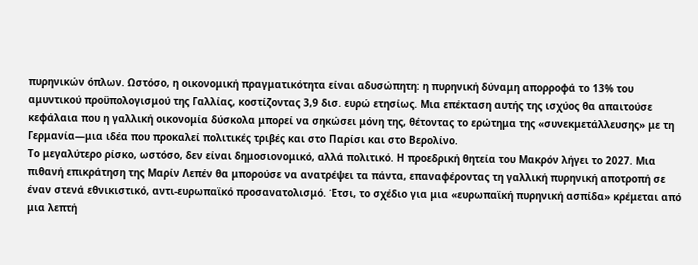πυρηνικών όπλων. Ωστόσο, η οικονομική πραγματικότητα είναι αδυσώπητη: η πυρηνική δύναμη απορροφά το 13% του αμυντικού προϋπολογισμού της Γαλλίας, κοστίζοντας 3,9 δισ. ευρώ ετησίως. Μια επέκταση αυτής της ισχύος θα απαιτούσε κεφάλαια που η γαλλική οικονομία δύσκολα μπορεί να σηκώσει μόνη της, θέτοντας το ερώτημα της «συνεκμετάλλευσης» με τη Γερμανία—μια ιδέα που προκαλεί πολιτικές τριβές και στο Παρίσι και στο Βερολίνο.
Το μεγαλύτερο ρίσκο, ωστόσο, δεν είναι δημοσιονομικό, αλλά πολιτικό. Η προεδρική θητεία του Μακρόν λήγει το 2027. Μια πιθανή επικράτηση της Μαρίν Λεπέν θα μπορούσε να ανατρέψει τα πάντα, επαναφέροντας τη γαλλική πυρηνική αποτροπή σε έναν στενά εθνικιστικό, αντι-ευρωπαϊκό προσανατολισμό. Έτσι, το σχέδιο για μια «ευρωπαϊκή πυρηνική ασπίδα» κρέμεται από μια λεπτή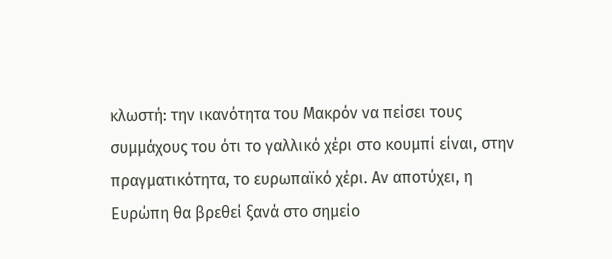κλωστή: την ικανότητα του Μακρόν να πείσει τους συμμάχους του ότι το γαλλικό χέρι στο κουμπί είναι, στην πραγματικότητα, το ευρωπαϊκό χέρι. Αν αποτύχει, η Ευρώπη θα βρεθεί ξανά στο σημείο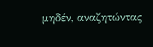μηδέν, αναζητώντας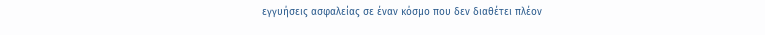εγγυήσεις ασφαλείας σε έναν κόσμο που δεν διαθέτει πλέον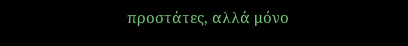προστάτες, αλλά μόνο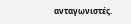ανταγωνιστές.